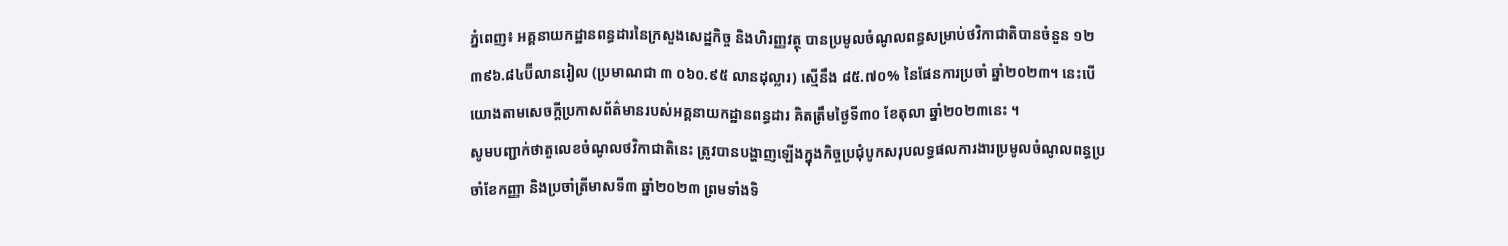ភ្នំពេញ៖ អគ្គនាយកដ្ឋានពន្ធដារនៃក្រសួងសេដ្ឋកិច្ច និងហិរញ្ញវត្ថុ បានប្រមូលចំណូលពន្ធសម្រាប់ថវិកាជាតិបានចំនួន ១២ ៣៩៦.៨៤ប៊ីលានរៀល (ប្រមាណជា ៣ ០៦០.៩៥ លានដុល្លារ) ស្មើនឹង ៨៥.៧០% នៃផែនការប្រចាំ ឆ្នាំ២០២៣។ នេះបើយោងតាមសេចក្តីប្រកាសព័ត៌មានរបស់អគ្គនាយកដ្ឋានពន្ធដារ គិតត្រឹមថ្ងៃទី៣០ ខែតុលា ឆ្នាំ២០២៣នេះ ។
សូមបញ្ជាក់ថាតួលេខចំណូលថវិកាជាតិនេះ ត្រូវបានបង្ហាញឡើងក្នុងកិច្ចប្រជុំបូកសរុបលទ្ធផលការងារប្រមូលចំណូលពន្ធប្រចាំខែកញ្ញា និងប្រចាំត្រីមាសទី៣ ឆ្នាំ២០២៣ ព្រមទាំងទិ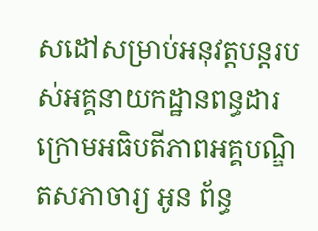សដៅសម្រាប់អនុវត្តបន្តរបស់អគ្គនាយកដ្ឋានពន្ធដារ ក្រោមអធិបតីភាពអគ្គបណ្ឌិតសភាចារ្យ អូន ព័ន្ធ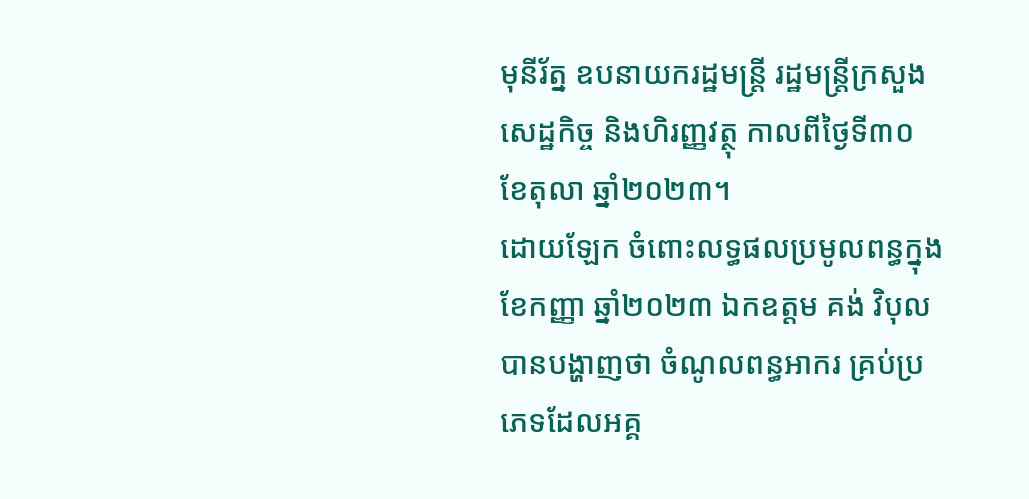មុនីរ័ត្ន ឧបនាយករដ្ឋមន្ត្រី រដ្ឋមន្ត្រីក្រសួងសេដ្ឋកិច្ច និងហិរញ្ញវត្ថុ កាលពីថ្ងៃទី៣០ ខែតុលា ឆ្នាំ២០២៣។
ដោយឡែក ចំពោះលទ្ធផលប្រមូលពន្ធក្នុងខែកញ្ញា ឆ្នាំ២០២៣ ឯកឧត្តម គង់ វិបុល បានបង្ហាញថា ចំណូលពន្ធអាករ គ្រប់ប្រភេទដែលអគ្គ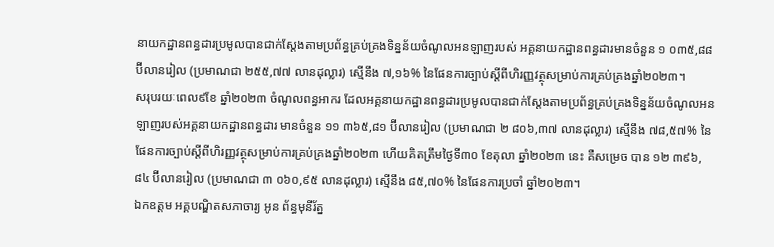នាយកដ្ឋានពន្ធដារប្រមូលបានជាក់ស្តែងតាមប្រព័ន្ធគ្រប់គ្រងទិន្នន័យចំណូលអនឡាញរបស់ អគ្គនាយកដ្ឋានពន្ធដារមានចំនួន ១ ០៣៥,៨៨ ប៊ីលានរៀល (ប្រមាណជា ២៥៥,៧៧ លានដុល្លារ) ស្មើនឹង ៧,១៦% នៃផែនការច្បាប់ស្តីពីហិរញ្ញវត្ថុសម្រាប់ការគ្រប់គ្រងឆ្នាំ២០២៣។
សរុបរយៈពេល៩ខែ ឆ្នាំ២០២៣ ចំណូលពន្ធអាករ ដែលអគ្គនាយកដ្ឋានពន្ធដារប្រមូលបានជាក់ស្ដែងតាមប្រព័ន្ធគ្រប់គ្រងទិន្នន័យចំណូលអនឡាញរបស់អគ្គនាយកដ្ឋានពន្ធដារ មានចំនួន ១១ ៣៦៥,៨១ ប៊ីលានរៀល (ប្រមាណជា ២ ៨០៦,៣៧ លានដុល្លារ) ស្មើនឹង ៧៨,៥៧% នៃ ផែនការច្បាប់ស្តីពីហិរញ្ញវត្ថុសម្រាប់ការគ្រប់គ្រងឆ្នាំ២០២៣ ហើយគិតត្រឹមថ្ងៃទី៣០ ខែតុលា ឆ្នាំ២០២៣ នេះ គឺសម្រេច បាន ១២ ៣៩៦,៨៤ ប៊ីលានរៀល (ប្រមាណជា ៣ ០៦០,៩៥ លានដុល្លារ) ស្មើនឹង ៨៥,៧០% នៃផែនការប្រចាំ ឆ្នាំ២០២៣។
ឯកឧត្តម អគ្គបណ្ឌិតសភាចារ្យ អូន ព័ន្ធមុនីរ័ត្ន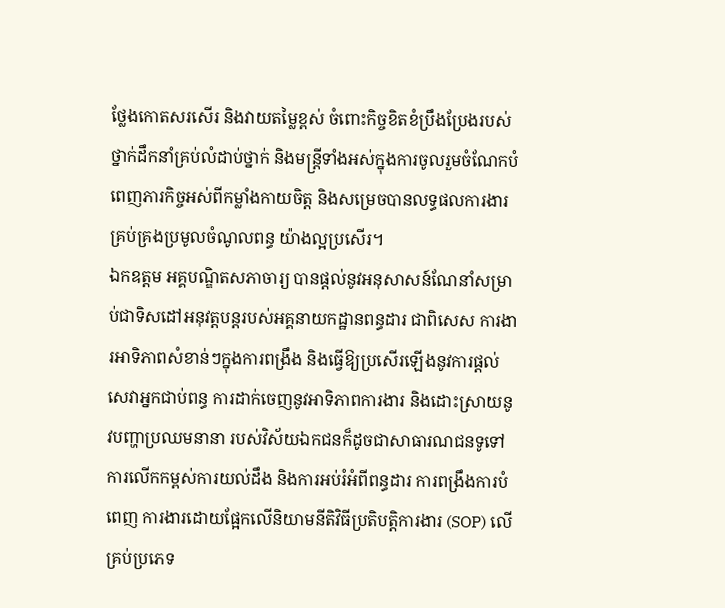ថ្លែងកោតសរសើរ និងវាយតម្លៃខ្ពស់ ចំពោះកិច្ចខិតខំប្រឹងប្រែងរបស់ថ្នាក់ដឹកនាំគ្រប់លំដាប់ថ្នាក់ និងមន្ត្រីទាំងអស់ក្នុងការចូលរួមចំណែកបំពេញភារកិច្ចអស់ពីកម្លាំងកាយចិត្ត និងសម្រេចបានលទ្ធផលការងារគ្រប់គ្រងប្រមូលចំណូលពន្ធ យ៉ាងល្អប្រសើរ។
ឯកឧត្តម អគ្គបណ្ឌិតសភាចារ្យ បានផ្តល់នូវអនុសាសន៍ណែនាំសម្រាប់ជាទិសដៅអនុវត្តបន្តរបស់អគ្គនាយកដ្ឋានពន្ធដារ ជាពិសេស ការងារអាទិភាពសំខាន់ៗក្នុងការពង្រឹង និងធ្វើឱ្យប្រសើរឡើងនូវការផ្តល់សេវាអ្នកជាប់ពន្ធ ការដាក់ចេញនូវអាទិភាពការងារ និងដោះស្រាយនូវបញ្ហាប្រឈមនានា របស់វិស័យឯកជនក៏ដូចជាសាធារណជនទូទៅ ការលើកកម្ពស់ការយល់ដឹង និងការអប់រំអំពីពន្ធដារ ការពង្រឹងការបំពេញ ការងារដោយផ្អែកលើនិយាមនីតិវិធីប្រតិបត្តិការងារ (SOP) លើគ្រប់ប្រភេទ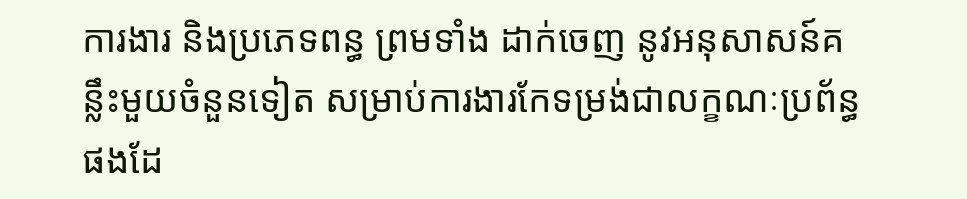ការងារ និងប្រភេទពន្ធ ព្រមទាំង ដាក់ចេញ នូវអនុសាសន៍គន្លឹះមួយចំនួនទៀត សម្រាប់ការងារកែទម្រង់ជាលក្ខណៈប្រព័ន្ធផងដែ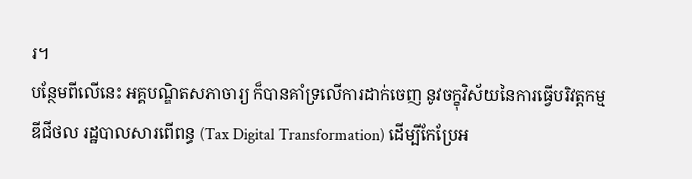រ។
បន្ថែមពីលើនេះ អគ្គបណ្ឌិតសភាចារ្យ ក៏បានគាំទ្រលើការដាក់ចេញ នូវចក្ខុវិស័យនៃការធ្វើបរិវត្តកម្មឌីជីថល រដ្ឋបាលសារពើពន្ធ (Tax Digital Transformation) ដើម្បីកែប្រែអ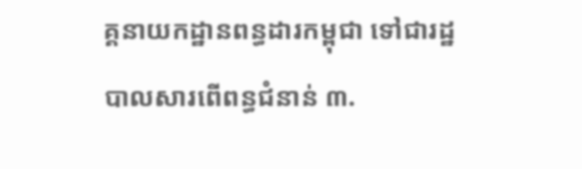គ្គនាយកដ្ឋានពន្ធដារកម្ពុជា ទៅជារដ្ឋបាលសារពើពន្ធជំនាន់ ៣.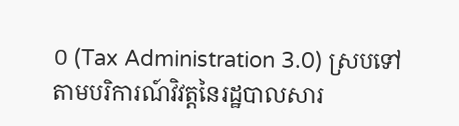០ (Tax Administration 3.0) ស្របទៅតាមបរិការណ៍វិវត្តនៃរដ្ឋបាលសារ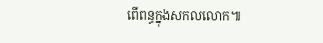ពើពន្ធក្នុងសកលលោក៕